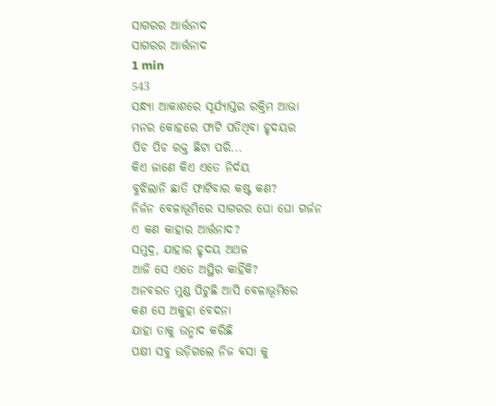ସାଗରର ଆର୍ତ୍ତନାଦ
ସାଗରର ଆର୍ତ୍ତନାଦ
1 min
543
ସନ୍ଧ୍ୟା ଆକାଶରେ ସୂର୍ଯ୍ୟାସ୍ତର ରକ୍ତିମ ଆଭା
ମନର କୋହରେ ଫାଟି ପଡିଥିବା ହୃଦୟର
ପିଚ ପିଚ ରକ୍ତ ଛିଟା ପରି...
କିଏ ଜାଣେ କିଏ ଏତେ ନିର୍ଦୟ
ବୁଝିଲାନି ଛାତି ଫାଟିବାର କଷ୍ଟ କଣ?
ନିର୍ଜନ ବେଳାଭୂମିରେ ସାଗରର ଘୋ ଘୋ ଗର୍ଜନ
ଏ କଣ କାହାର ଆର୍ତ୍ତନାଦ?
ସମୁଦ୍ର, ଯାହାର ହୃଦୟ ଅଥଳ
ଆଜି ସେ ଏତେ ଅସ୍ଥିର କାହିଁକି?
ଅନବରତ ମୁଣ୍ଡ ପିଟୁଛି ଆସି ବେଳାଭୂମିରେ
କଣ ସେ ଅକୁହା ବେଦନା
ଯାହା ତାକୁ ଉନ୍ମାଦ କରିଛି
ପକ୍ଷୀ ସବୁ ଉଡ଼ିଗଲେ ନିଜ ବସା କୁ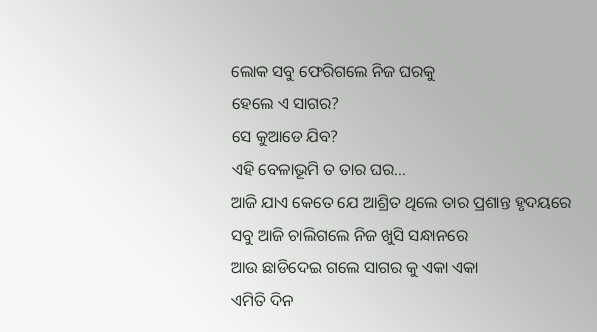ଲୋକ ସବୁ ଫେରିଗଲେ ନିଜ ଘରକୁ
ହେଲେ ଏ ସାଗର?
ସେ କୁଆଡେ ଯିବ?
ଏହି ବେଳାଭୂମି ତ ତାର ଘର...
ଆଜି ଯାଏ କେତେ ଯେ ଆଶ୍ରିତ ଥିଲେ ତାର ପ୍ରଶାନ୍ତ ହୃଦୟରେ
ସବୁ ଆଜି ଚାଲିଗଲେ ନିଜ ଖୁସି ସନ୍ଧାନରେ
ଆଉ ଛାଡିଦେଇ ଗଲେ ସାଗର କୁ ଏକା ଏକା
ଏମିତି ଦିନ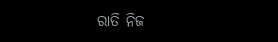ରାତି ନିଜ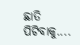ଛାତି ପିଟିବାକୁ....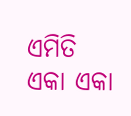ଏମିତି ଏକା ଏକା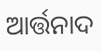ଆର୍ତ୍ତନାଦ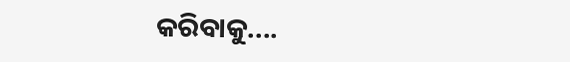କରିବାକୁ....